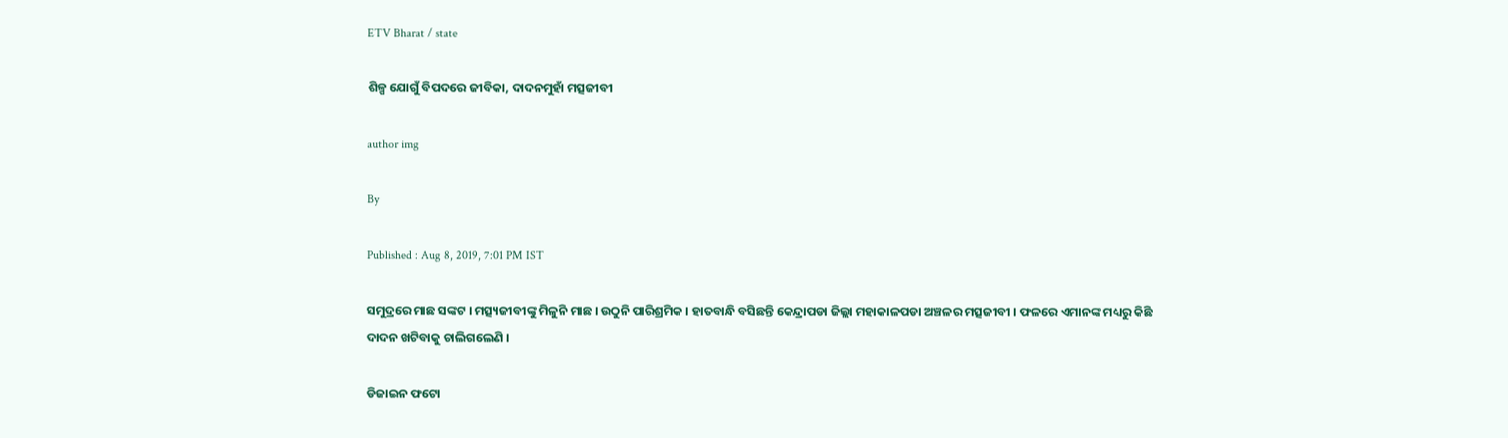ETV Bharat / state

ଶିଳ୍ପ ଯୋଗୁଁ ବିପଦରେ ଜୀବିକା, ଦାଦନମୁହାଁ ମତ୍ସଜୀବୀ

author img

By

Published : Aug 8, 2019, 7:01 PM IST

ସମୁଦ୍ରରେ ମାଛ ସଙ୍କଟ । ମତ୍ସ୍ୟଜୀବୀଙ୍କୁ ମିଳୁନି ମାଛ । ଉଠୁନି ପାରିଶ୍ରମିକ । ହାତବାନ୍ଧି ବସିଛନ୍ତି କେନ୍ଦ୍ରାପଡା ଜିଲ୍ଲା ମହାକାଳପଡା ଅଞ୍ଚଳର ମତ୍ସଜୀବୀ । ଫଳରେ ଏମାନଙ୍କ ମଧ୍ୟରୁ କିଛି ଦାଦନ ଖଟିବାକୁ ଚାଲିଗଲେଣି ।

ଡିଜାଇନ ଫଟୋ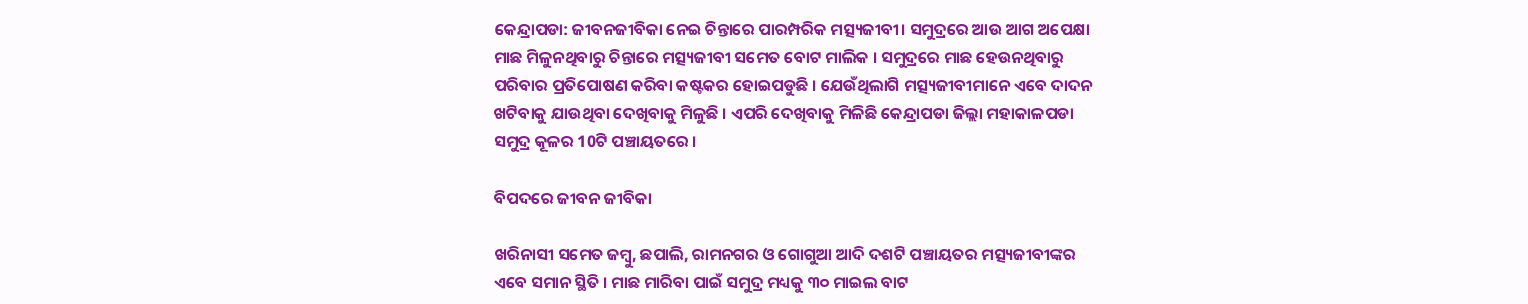କେନ୍ଦ୍ରାପଡା: ଜୀବନଜୀବିକା ନେଇ ଚିନ୍ତାରେ ପାରମ୍ପରିକ ମତ୍ସ୍ୟଜୀବୀ। ସମୁଦ୍ରରେ ଆଉ ଆଗ ଅପେକ୍ଷା ମାଛ ମିଳୁନଥିବାରୁ ଚିନ୍ତାରେ ମତ୍ସ୍ୟଜୀବୀ ସମେତ ବୋଟ ମାଲିକ । ସମୁଦ୍ରରେ ମାଛ ହେଉନଥିବାରୁ ପରିବାର ପ୍ରତିପୋଷଣ କରିବା କଷ୍ଟକର ହୋଇପଡୁଛି । ଯେଉଁଥିଲାଗି ମତ୍ସ୍ୟଜୀବୀମାନେ ଏବେ ଦାଦନ ଖଟିବାକୁ ଯାଉଥିବା ଦେଖିବାକୁ ମିଳୁଛି । ଏପରି ଦେଖିବାକୁ ମିଳିଛି କେନ୍ଦ୍ରାପଡା ଜିଲ୍ଲା ମହାକାଳପଡା ସମୁଦ୍ର କୂଳର 10ଟି ପଞ୍ଚାୟତରେ ।

ବିପଦରେ ଜୀବନ ଜୀବିକା

ଖରିନାସୀ ସମେତ ଜମ୍ବୁ, ଛପାଲି, ରାମନଗର ଓ ଗୋଗୁଆ ଆଦି ଦଶଟି ପଞ୍ଚାୟତର ମତ୍ସ୍ୟଜୀବୀଙ୍କର ଏବେ ସମାନ ସ୍ଥିତି । ମାଛ ମାରିବା ପାଇଁ ସମୁଦ୍ର ମଧ୍ୟକୁ ୩୦ ମାଇଲ ବାଟ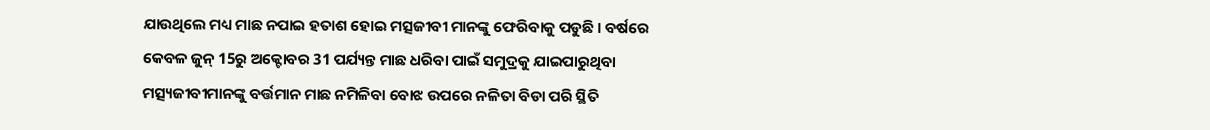ଯାଉଥିଲେ ମଧ୍ୟ ମାଛ ନପାଇ ହତାଶ ହୋଇ ମତ୍ସଜୀବୀ ମାନଙ୍କୁ ଫେରିବାକୁ ପଡୁଛି । ବର୍ଷରେ କେବଳ ଜୁନ୍‌ 15ରୁ ଅକ୍ଟୋବର 31 ପର୍ଯ୍ୟନ୍ତ ମାଛ ଧରିବା ପାଇଁ ସମୁଦ୍ରକୁ ଯାଇପାରୁଥିବା ମତ୍ସ୍ୟଜୀବୀମାନଙ୍କୁ ବର୍ତ୍ତମାନ ମାଛ ନମିଳିବା ବୋଝ ଉପରେ ନଳିତା ବିଡା ପରି ସ୍ଥିତି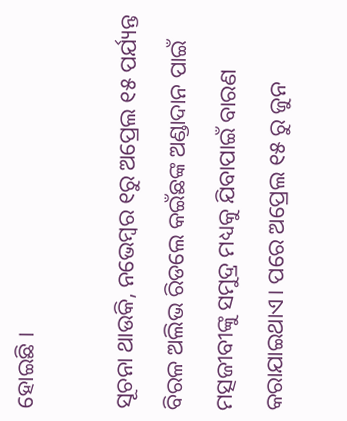ହୋଇଛି ।

ସୂଚନା ଥାଉକି, ନଭେମ୍ବର ୧ରୁ ଅପ୍ରେଲ ୧୫ ପର୍ଯ୍ୟନ୍ତ ବିରଳ ଅଲିଭ ରିଡଲେ କଇଁଛଙ୍କ ଅଣ୍ଡାଦାନ ପାଇଁ ମତ୍ସଜୀବୀଙ୍କୁ ସମୁଦ୍ର ମଧ୍ୟକୁ ଯିବାପାଇଁ ବାରଣ କରାଯାଇଥାଏ। ପରେ ଅପ୍ରେଲ ୧୫ ରୁ ଜୁନ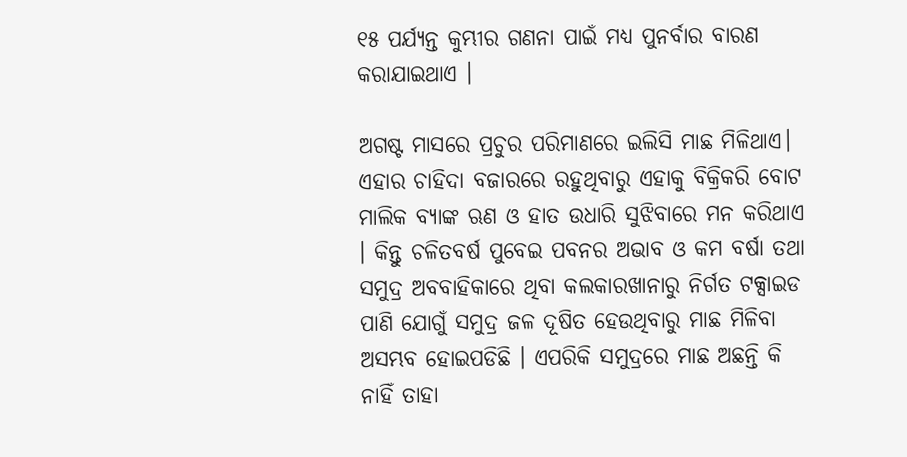୧୫ ପର୍ଯ୍ୟନ୍ତ କୁମ୍ଭୀର ଗଣନା ପାଇଁ ମଧ୍ୟ ପୁନର୍ବାର ବାରଣ କରାଯାଇଥାଏ ।

ଅଗଷ୍ଟ ମାସରେ ପ୍ରଚୁର ପରିମାଣରେ ଇଲିସି ମାଛ ମିଳିଥାଏ। ଏହାର ଚାହିଦା ବଜାରରେ ରହୁଥିବାରୁ ଏହାକୁ ବିକ୍ରିକରି ବୋଟ ମାଲିକ ବ୍ୟାଙ୍କ ଋଣ ଓ ହାତ ଉଧାରି ସୁଝିବାରେ ମନ କରିଥାଏ । କିନ୍ତୁ ଚଳିତବର୍ଷ ପୁବେଇ ପବନର ଅଭାବ ଓ କମ ବର୍ଷା ତଥା ସମୁଦ୍ର ଅବବାହିକାରେ ଥିବା କଲକାରଖାନାରୁ ନିର୍ଗତ ଟକ୍ସାଇଡ ପାଣି ଯୋଗୁଁ ସମୁଦ୍ର ଜଳ ଦୂଷିତ ହେଉଥିବାରୁ ମାଛ ମିଳିବା ଅସମ୍ଭବ ହୋଇପଡିଛି । ଏପରିକି ସମୁଦ୍ରରେ ମାଛ ଅଛନ୍ତି କି ନାହିଁ ତାହା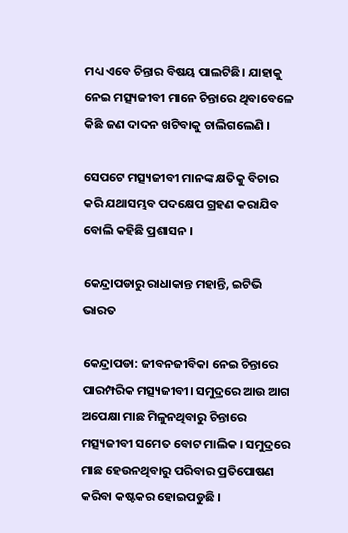ମଧ୍ୟ ଏବେ ଚିନ୍ତାର ବିଷୟ ପାଲଟିଛି। ଯାହାକୁ ନେଇ ମତ୍ସ୍ୟଜୀବୀ ମାନେ ଚିନ୍ତାରେ ଥିବାବେଳେ କିଛି ଜଣ ଦାଦନ ଖଟିବାକୁ ଚାଲିଗଲେଣି ।

ସେପଟେ ମତ୍ସ୍ୟଜୀବୀ ମାନଙ୍କ କ୍ଷତିକୁ ବିଚାର କରି ଯଥାସମ୍ଭବ ପଦକ୍ଷେପ ଗ୍ରହଣ କରାଯିବ ବୋଲି କହିଛି ପ୍ରଶାସନ ।

କେନ୍ଦ୍ରାପଡାରୁ ରାଧାକାନ୍ତ ମହାନ୍ତି, ଇଟିଭି ଭାରତ

କେନ୍ଦ୍ରାପଡା: ଜୀବନଜୀବିକା ନେଇ ଚିନ୍ତାରେ ପାରମ୍ପରିକ ମତ୍ସ୍ୟଜୀବୀ। ସମୁଦ୍ରରେ ଆଉ ଆଗ ଅପେକ୍ଷା ମାଛ ମିଳୁନଥିବାରୁ ଚିନ୍ତାରେ ମତ୍ସ୍ୟଜୀବୀ ସମେତ ବୋଟ ମାଲିକ । ସମୁଦ୍ରରେ ମାଛ ହେଉନଥିବାରୁ ପରିବାର ପ୍ରତିପୋଷଣ କରିବା କଷ୍ଟକର ହୋଇପଡୁଛି ।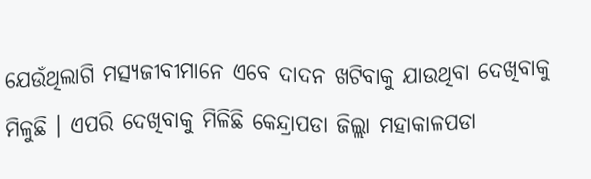ଯେଉଁଥିଲାଗି ମତ୍ସ୍ୟଜୀବୀମାନେ ଏବେ ଦାଦନ ଖଟିବାକୁ ଯାଉଥିବା ଦେଖିବାକୁ ମିଳୁଛି । ଏପରି ଦେଖିବାକୁ ମିଳିଛି କେନ୍ଦ୍ରାପଡା ଜିଲ୍ଲା ମହାକାଳପଡା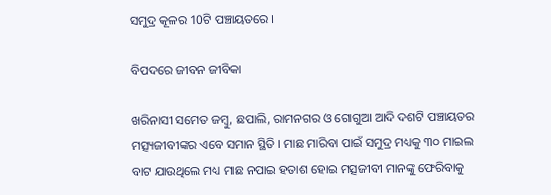ସମୁଦ୍ର କୂଳର 10ଟି ପଞ୍ଚାୟତରେ ।

ବିପଦରେ ଜୀବନ ଜୀବିକା

ଖରିନାସୀ ସମେତ ଜମ୍ବୁ, ଛପାଲି, ରାମନଗର ଓ ଗୋଗୁଆ ଆଦି ଦଶଟି ପଞ୍ଚାୟତର ମତ୍ସ୍ୟଜୀବୀଙ୍କର ଏବେ ସମାନ ସ୍ଥିତି । ମାଛ ମାରିବା ପାଇଁ ସମୁଦ୍ର ମଧ୍ୟକୁ ୩୦ ମାଇଲ ବାଟ ଯାଉଥିଲେ ମଧ୍ୟ ମାଛ ନପାଇ ହତାଶ ହୋଇ ମତ୍ସଜୀବୀ ମାନଙ୍କୁ ଫେରିବାକୁ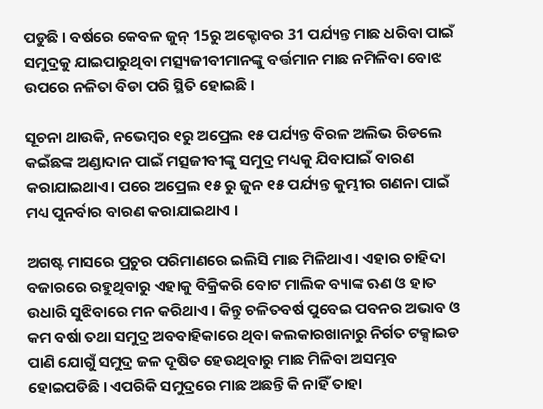ପଡୁଛି । ବର୍ଷରେ କେବଳ ଜୁନ୍‌ 15ରୁ ଅକ୍ଟୋବର 31 ପର୍ଯ୍ୟନ୍ତ ମାଛ ଧରିବା ପାଇଁ ସମୁଦ୍ରକୁ ଯାଇପାରୁଥିବା ମତ୍ସ୍ୟଜୀବୀମାନଙ୍କୁ ବର୍ତ୍ତମାନ ମାଛ ନମିଳିବା ବୋଝ ଉପରେ ନଳିତା ବିଡା ପରି ସ୍ଥିତି ହୋଇଛି ।

ସୂଚନା ଥାଉକି, ନଭେମ୍ବର ୧ରୁ ଅପ୍ରେଲ ୧୫ ପର୍ଯ୍ୟନ୍ତ ବିରଳ ଅଲିଭ ରିଡଲେ କଇଁଛଙ୍କ ଅଣ୍ଡାଦାନ ପାଇଁ ମତ୍ସଜୀବୀଙ୍କୁ ସମୁଦ୍ର ମଧ୍ୟକୁ ଯିବାପାଇଁ ବାରଣ କରାଯାଇଥାଏ। ପରେ ଅପ୍ରେଲ ୧୫ ରୁ ଜୁନ ୧୫ ପର୍ଯ୍ୟନ୍ତ କୁମ୍ଭୀର ଗଣନା ପାଇଁ ମଧ୍ୟ ପୁନର୍ବାର ବାରଣ କରାଯାଇଥାଏ ।

ଅଗଷ୍ଟ ମାସରେ ପ୍ରଚୁର ପରିମାଣରେ ଇଲିସି ମାଛ ମିଳିଥାଏ। ଏହାର ଚାହିଦା ବଜାରରେ ରହୁଥିବାରୁ ଏହାକୁ ବିକ୍ରିକରି ବୋଟ ମାଲିକ ବ୍ୟାଙ୍କ ଋଣ ଓ ହାତ ଉଧାରି ସୁଝିବାରେ ମନ କରିଥାଏ । କିନ୍ତୁ ଚଳିତବର୍ଷ ପୁବେଇ ପବନର ଅଭାବ ଓ କମ ବର୍ଷା ତଥା ସମୁଦ୍ର ଅବବାହିକାରେ ଥିବା କଲକାରଖାନାରୁ ନିର୍ଗତ ଟକ୍ସାଇଡ ପାଣି ଯୋଗୁଁ ସମୁଦ୍ର ଜଳ ଦୂଷିତ ହେଉଥିବାରୁ ମାଛ ମିଳିବା ଅସମ୍ଭବ ହୋଇପଡିଛି । ଏପରିକି ସମୁଦ୍ରରେ ମାଛ ଅଛନ୍ତି କି ନାହିଁ ତାହା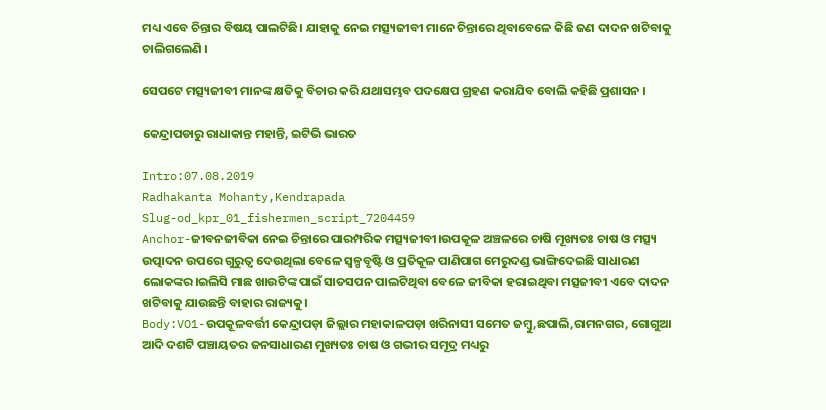ମଧ୍ୟ ଏବେ ଚିନ୍ତାର ବିଷୟ ପାଲଟିଛି। ଯାହାକୁ ନେଇ ମତ୍ସ୍ୟଜୀବୀ ମାନେ ଚିନ୍ତାରେ ଥିବାବେଳେ କିଛି ଜଣ ଦାଦନ ଖଟିବାକୁ ଚାଲିଗଲେଣି ।

ସେପଟେ ମତ୍ସ୍ୟଜୀବୀ ମାନଙ୍କ କ୍ଷତିକୁ ବିଚାର କରି ଯଥାସମ୍ଭବ ପଦକ୍ଷେପ ଗ୍ରହଣ କରାଯିବ ବୋଲି କହିଛି ପ୍ରଶାସନ ।

କେନ୍ଦ୍ରାପଡାରୁ ରାଧାକାନ୍ତ ମହାନ୍ତି, ଇଟିଭି ଭାରତ

Intro:07.08.2019
Radhakanta Mohanty,Kendrapada
Slug-od_kpr_01_fishermen_script_7204459
Anchor-ଜୀବନଜୀବିକା ନେଇ ଚିନ୍ତାରେ ପାରମ୍ପରିକ ମତ୍ସ୍ୟଜୀବୀ।ଉପକୂଳ ଅଞ୍ଚଳରେ ଚାଷି ମୂଖ୍ୟତଃ ଚାଷ ଓ ମତ୍ସ୍ୟ ଉତ୍ପାଦନ ଉପରେ ଗୁରୁତ୍ୱ ଦେଉଥିଲା ବେଳେ ସ୍ଵଳ୍ପବୃଷ୍ଟି ଓ ପ୍ରତିକୂଳ ପାଣିପାଗ ମେରୁଦଣ୍ଡ ଭାଙ୍ଗିଦେଇଛି ସାଧାରଣ ଲୋକଙ୍କର।ଇଲିସି ମାଛ ଖାଉଟିଙ୍କ ପାଇଁ ସାତସପନ ପାଲଟିଥିବା ବେଳେ ଜୀବିକା ହରାଇଥିବା ମତ୍ସଜୀବୀ ଏବେ ଦାଦନ ଖଟିବାକୁ ଯାଉଛନ୍ତି ବାହାର ରାଜ୍ୟକୁ।
Body:VO1-ଉପକୂଳବର୍ତ୍ତୀ କେନ୍ଦ୍ରାପଡ଼ା ଜିଲ୍ଲାର ମହାକାଳପଡ଼ା ଖରିନାସୀ ସମେତ ଜମ୍ବୁ,ଛପାଲି,ରାମନଗର, ଗୋଗୁଆ ଆଦି ଦଶଟି ପଞ୍ଚାୟତର ଜନସାଧାରଣ ମୁଖ୍ୟତଃ ଚାଷ ଓ ଗଭୀର ସମୂଦ୍ର ମଧ୍ୟରୁ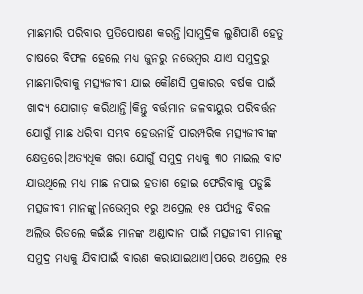ମାଛମାରି ପରିବାର ପ୍ରତିପୋଷଣ କରନ୍ତି।ସାମୁଦ୍ରିକ ଲୁଣିପାଣି ହେତୁ ଚାଷରେ ବିଫଳ ହେଲେ ମଧ୍ୟ ଜୁନରୁ ନଭେମ୍ବର ଯାଏ ସମୁଦ୍ରରୁ ମାଛମାରିବାକୁ ମତ୍ସ୍ୟଜୀବୀ ଯାଇ କୌଣସି ପ୍ରକାରର ବର୍ଷକ ପାଇଁ ଖାଦ୍ୟ ଯୋଗାଡ଼ କରିଥାନ୍ତି।କିନ୍ତୁ ବର୍ତ୍ତମାନ ଜଳବାୟୁର ପରିବର୍ତ୍ତନ ଯୋଗୁଁ ମାଛ ଧରିବା ସମ୍ଭବ ହେଉନାହିଁ ପାରମ୍ପରିକ ମତ୍ସ୍ୟଜୀବୀଙ୍କ କ୍ଷେତ୍ରରେ।ଅତ୍ୟଧିକ ଖରା ଯୋଗୁଁ ସମୁଦ୍ର ମଧ୍ୟକୁ ୩୦ ମାଇଲ ବାଟ ଯାଉଥିଲେ ମଧ୍ୟ ମାଛ ନପାଇ ହତାଶ ହୋଇ ଫେରିବାକୁ ପଡୁଛି ମତ୍ସଜୀବୀ ମାନଙ୍କୁ।ନଭେମ୍ବର ୧ରୁ ଅପ୍ରେଲ ୧୫ ପର୍ଯ୍ୟନ୍ତ ବିରଳ ଅଲିଭ ରିଡଲେ କଇଁଛ ମାନଙ୍କ ଅଣ୍ଡାଦାନ ପାଇଁ ମତ୍ସଜୀବୀ ମାନଙ୍କୁ ସମୁଦ୍ର ମଧ୍ୟକୁ ଯିବାପାଇଁ ବାରଣ କରାଯାଇଥାଏ।ପରେ ଅପ୍ରେଲ ୧୫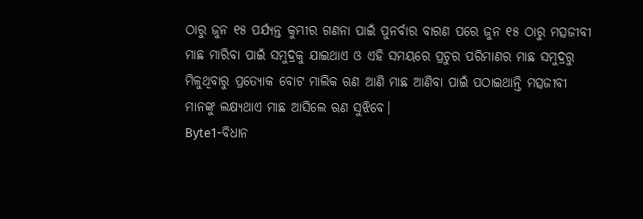ଠାରୁ ଜୁନ ୧୫ ପର୍ଯ୍ୟନ୍ତ କୁମ୍ଭୀର ଗଣନା ପାଇଁ ପୁନର୍ବାର ବାରଣ ପରେ ଜୁନ ୧୫ ଠାରୁ ମତ୍ସଜୀବୀ ମାଛ ମାରିବା ପାଇଁ ସମୁଦ୍ରକୁ ଯାଇଥାଏ ଓ ଏହି ସମୟରେ ପ୍ରଚୁର ପରିମାଣର ମାଛ ସମୁଦ୍ରରୁ ମିଳୁଥିବାରୁ ପ୍ରତ୍ୟୋକ ବୋଟ ମାଲିକ ଋଣ ଆଣି ମାଛ ଆଣିବା ପାଇଁ ପଠାଇଥାନ୍ତି ମତ୍ସଜୀବୀ ମାନଙ୍କୁ ଲକ୍ଷ୍ୟଥାଏ ମାଛ ଆସିଲେ ଋଣ ସୁଝିବେ।
Byte1-ବିଧାନ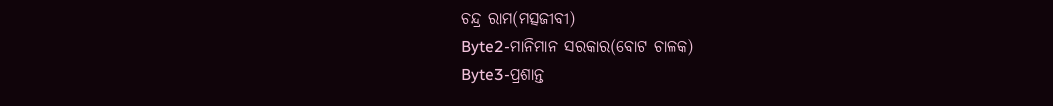ଚନ୍ଦ୍ର ରାମ(ମତ୍ସଜୀବୀ)
Byte2-ମାନିମାନ ସରକାର(ବୋଟ ଚାଳକ)
Byte3-ପ୍ରଶାନ୍ତ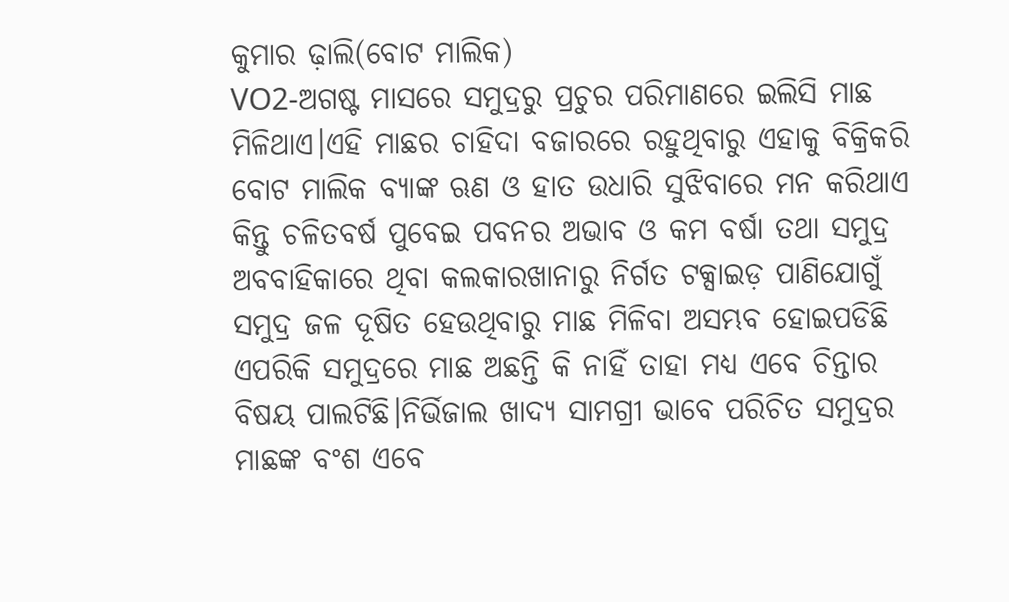କୁମାର ଢ଼ାଲି(ବୋଟ ମାଲିକ)
VO2-ଅଗଷ୍ଟ ମାସରେ ସମୁଦ୍ରରୁ ପ୍ରଚୁର ପରିମାଣରେ ଇଲିସି ମାଛ ମିଳିଥାଏ।ଏହି ମାଛର ଚାହିଦା ବଜାରରେ ରହୁଥିବାରୁ ଏହାକୁ ବିକ୍ରିକରି ବୋଟ ମାଲିକ ବ୍ୟାଙ୍କ ଋଣ ଓ ହାତ ଉଧାରି ସୁଝିବାରେ ମନ କରିଥାଏ କିନ୍ତୁ ଚଳିତବର୍ଷ ପୁବେଇ ପବନର ଅଭାବ ଓ କମ ବର୍ଷା ତଥା ସମୁଦ୍ର ଅବବାହିକାରେ ଥିବା କଲକାରଖାନାରୁ ନିର୍ଗତ ଟକ୍ସାଇଡ଼ ପାଣିଯୋଗୁଁ ସମୁଦ୍ର ଜଳ ଦୂଷିତ ହେଉଥିବାରୁ ମାଛ ମିଳିବା ଅସମ୍ଭବ ହୋଇପଡିଛି ଏପରିକି ସମୁଦ୍ରରେ ମାଛ ଅଛନ୍ତି କି ନାହିଁ ତାହା ମଧ୍ୟ ଏବେ ଚିନ୍ତାର ବିଷୟ ପାଲଟିଛି।ନିର୍ଭିଜାଲ ଖାଦ୍ୟ ସାମଗ୍ରୀ ଭାବେ ପରିଚିତ ସମୁଦ୍ରର ମାଛଙ୍କ ବଂଶ ଏବେ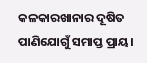କଳକାରଖାନାର ଦୂଷିତ ପାଣିଯୋଗୁଁ ସମାପ୍ତ ପ୍ରାୟ।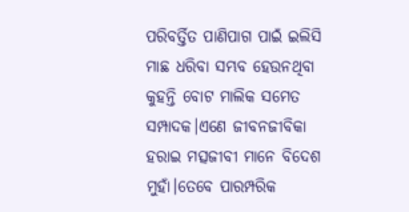ପରିବର୍ତ୍ତିତ ପାଣିପାଗ ପାଇଁ ଇଲିସି ମାଛ ଧରିବା ସମ୍ଭବ ହେଉନଥିବା କୁହନ୍ତି ବୋଟ ମାଲିକ ସମେତ ସମ୍ପାଦକ।ଏଣେ ଜୀବନଜୀବିକା ହରାଇ ମତ୍ସଜୀବୀ ମାନେ ବିଦେଶ ମୁହାଁ।ତେବେ ପାରମ୍ପରିକ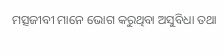ମତ୍ସଜୀବୀ ମାନେ ଭୋଗ କରୁଥିବା ଅସୁବିଧା ତଥା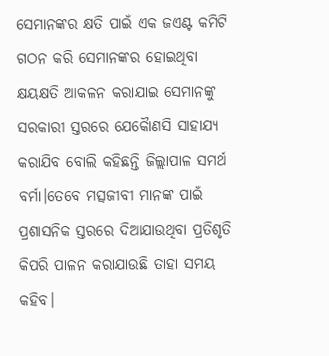ସେମାନଙ୍କର କ୍ଷତି ପାଇଁ ଏକ ଜଏଣ୍ଟ କମିଟି ଗଠନ କରି ସେମାନଙ୍କର ହୋଇଥିବା କ୍ଷୟକ୍ଷତି ଆକଳନ କରାଯାଇ ସେମାନଙ୍କୁ ସରକାରୀ ସ୍ତରରେ ଯେକୋୖଣସି ସାହାଯ୍ୟ କରାଯିବ ବୋଲି କହିଛନ୍ତି ଜିଲ୍ଲାପାଳ ସମର୍ଥ ବର୍ମା।ତେବେ ମତ୍ସଜୀବୀ ମାନଙ୍କ ପାଇଁ ପ୍ରଶାସନିକ ସ୍ତରରେ ଦିଆଯାଉଥିବା ପ୍ରତିଶୃତି କିପରି ପାଳନ କରାଯାଉଛି ତାହା ସମୟ କହିବ।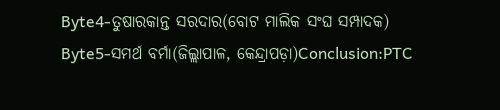Byte4-ତୁଷାରକାନ୍ତ ସରଦାର(ବୋଟ ମାଲିକ ସଂଘ ସମ୍ପାଦକ)
Byte5-ସମର୍ଥ ବର୍ମା(ଜିଲ୍ଲାପାଳ, କେନ୍ଦ୍ରାପଡ଼ା)Conclusion:PTC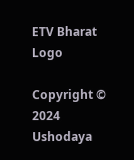ETV Bharat Logo

Copyright © 2024 Ushodaya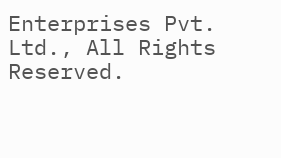Enterprises Pvt. Ltd., All Rights Reserved.